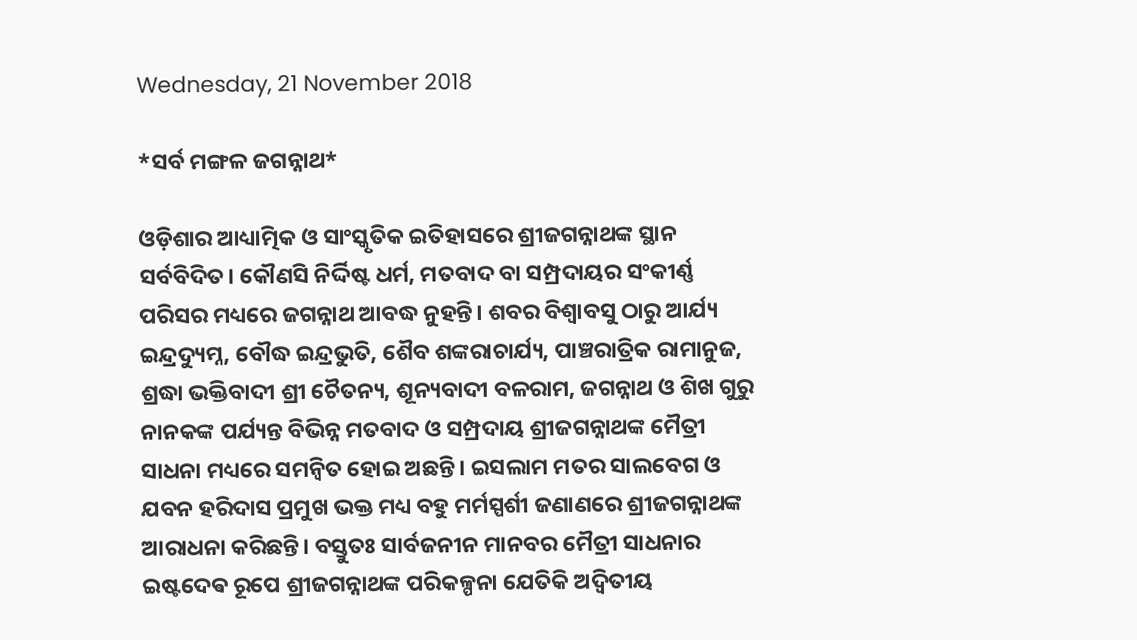Wednesday, 21 November 2018

*ସର୍ବ ମଙ୍ଗଳ ଜଗନ୍ନାଥ*

ଓଡ଼ିଶାର ଆଧ୍ୟାତ୍ମିକ ଓ ସାଂସ୍କୃତିକ ଇତିହାସରେ ଶ୍ରୀଜଗନ୍ନାଥଙ୍କ ସ୍ଥାନ ସର୍ବବିଦିତ। କୌଣସି ନିର୍ଦ୍ଦିଷ୍ଟ ଧର୍ମ, ମତବାଦ ବା ସମ୍ପ୍ରଦାୟର ସଂକୀର୍ଣ୍ଣ ପରିସର ମଧ୍ୟରେ ଜଗନ୍ନାଥ ଆବଦ୍ଧ ନୁହନ୍ତି। ଶବର ବିଶ୍ୱାବସୁ ଠାରୁ ଆର୍ଯ୍ୟ ଇନ୍ଦ୍ରଦ୍ୟୁମ୍ନ, ବୌଦ୍ଧ ଇନ୍ଦ୍ରଭୁତି, ଶୈବ ଶଙ୍କରାଚାର୍ଯ୍ୟ, ପାଞ୍ଚରାତ୍ରିକ ରାମାନୁଜ, ଶ୍ରଦ୍ଧା ଭକ୍ତିବାଦୀ ଶ୍ରୀ ଚୈତନ୍ୟ, ଶୂନ୍ୟବାଦୀ ବଳରାମ, ଜଗନ୍ନାଥ ଓ ଶିଖ ଗୁରୁ ନାନକଙ୍କ ପର୍ଯ୍ୟନ୍ତ ବିଭିନ୍ନ ମତବାଦ ଓ ସମ୍ପ୍ରଦାୟ ଶ୍ରୀଜଗନ୍ନାଥଙ୍କ ମୈତ୍ରୀ ସାଧନା ମଧ୍ୟରେ ସମନ୍ବିତ ହୋଇ ଅଛନ୍ତି। ଇସଲାମ ମତର ସାଲବେଗ ଓ ଯବନ ହରିଦାସ ପ୍ରମୁଖ ଭକ୍ତ ମଧ୍ୟ ବହୁ ମର୍ମସ୍ପର୍ଶୀ ଜଣାଣରେ ଶ୍ରୀଜଗନ୍ନାଥଙ୍କ ଆରାଧନା କରିଛନ୍ତି। ବସ୍ତୁତଃ ସାର୍ବଜନୀନ ମାନବର ମୈତ୍ରୀ ସାଧନାର ଇଷ୍ଟଦେଵ ରୂପେ ଶ୍ରୀଜଗନ୍ନାଥଙ୍କ ପରିକଳ୍ପନା ଯେତିକି ଅଦ୍ଵିତୀୟ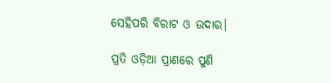ସେହିପରି ବିରାଟ ଓ ଉଦାର।

ପ୍ରତି ଓଡ଼ିଆ ପ୍ରାଣରେ ପୁଣି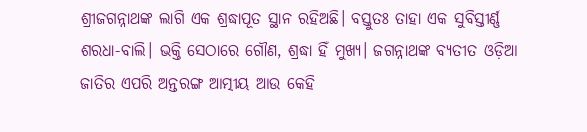ଶ୍ରୀଜଗନ୍ନାଥଙ୍କ ଲାଗି ଏକ ଶ୍ରଦ୍ଧାପୂତ ସ୍ଥାନ ରହିଅଛି। ବସ୍ତୁତଃ ତାହା ଏକ ସୁବିସ୍ତୀର୍ଣ୍ଣ ଶରଧା-ବାଲି। ଭକ୍ତି ସେଠାରେ ଗୌଣ, ଶ୍ରଦ୍ଧା ହିଁ ମୁଖ୍ୟ। ଜଗନ୍ନାଥଙ୍କ ବ୍ୟତୀତ ଓଡ଼ିଆ ଜାତିର ଏପରି ଅନ୍ତରଙ୍ଗ ଆତ୍ମୀୟ ଆଉ କେହି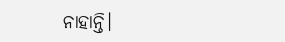ନାହାନ୍ତି।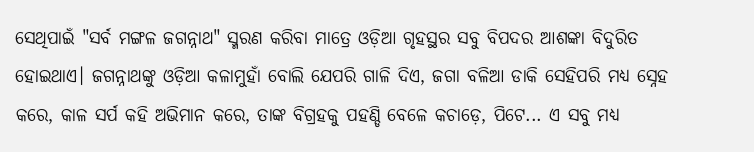ସେଥିପାଇଁ "ସର୍ବ ମଙ୍ଗଳ ଜଗନ୍ନାଥ" ସ୍ମରଣ କରିବା ମାତ୍ରେ ଓଡ଼ିଆ ଗୃହସ୍ଥର ସବୁ ବିପଦର ଆଶଙ୍କା ବିଦୁରିତ ହୋଇଥାଏ। ଜଗନ୍ନାଥଙ୍କୁ ଓଡ଼ିଆ କଳାମୁହାଁ ବୋଲି ଯେପରି ଗାଳି ଦିଏ, ଜଗା ବଳିଆ ଡାକି ସେହିପରି ମଧ୍ୟ ସ୍ନେହ କରେ, କାଳ ସର୍ପ କହି ଅଭିମାନ କରେ, ତାଙ୍କ ବିଗ୍ରହକୁ ପହଣ୍ଡି ବେଳେ କଚାଡ଼େ, ପିଟେ... ଏ ସବୁ ମଧ୍ୟ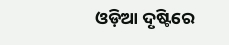ଓଡ଼ିଆ ଦୃଷ୍ଟିରେ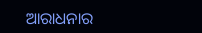ଆରାଧନାର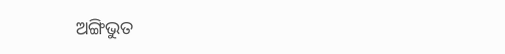ଅଙ୍ଗିଭୁତ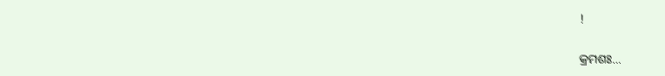!

କ୍ରମଶଃ...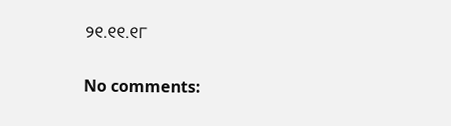୨୧.୧୧.୧୮

No comments: